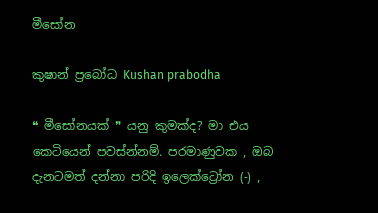මීසෝන

කුෂාන් ප්‍රබෝධ Kushan prabodha

❝ මීසෝනයක් ❞ යනු කුමක්ද? මා එය කෙටියෙන් පවස්න්නම්. පරමාණුවක , ඔබ දැනටමත් දන්නා පරිදි ඉලෙක්ට්‍රෝන (-) ,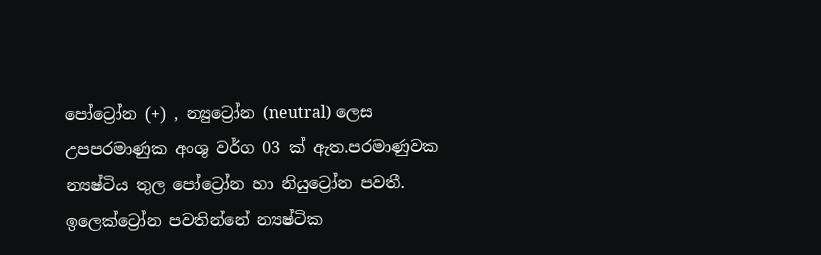පෝට්‍රෝන (+) , න්‍යුට්‍රෝන (neutral) ලෙස උපපරමාණුක අංශු වර්ග 03 ක් ඇත.පරමාණුවක න්‍යෂ්ටිය තුල පෝට්‍රෝන හා නියුට්‍රෝන පවතී. ඉලෙක්ට්‍රෝන පවතින්නේ න්‍යෂ්ටික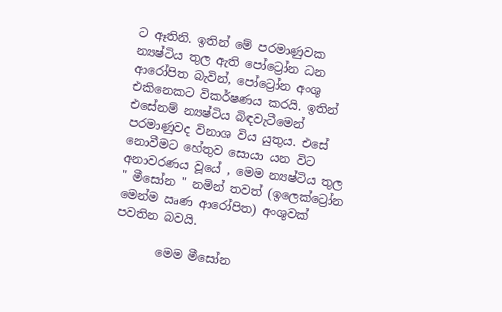ට ඈතිනි. ඉතින් මේ පරමාණුවක න්‍යෂ්ටිය තුල ඇති පෝට්‍රෝන ධන ආරෝපිත බැවින්, පෝට්‍රෝන අංශු එකිනෙකට විකර්ෂණය කරයි. ඉතින් එසේනම් න්‍යෂ්ටිය බිඳවැටීමෙන් පරමාණුවද විනාශ විය යුතුය. එසේ නොවීමට හේතුව සොයා යන විට අනාවරණය වූයේ , මෙම න්‍යෂ්ටිය තුල " මීසෝන " නමින් තවත් (ඉලෙක්ට්‍රෝන මෙන්ම ඍණ ආරෝපිත) අංශුවක් පවතින බවයි.

       මෙම මීසෝන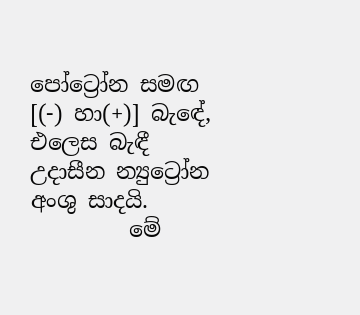පෝට්‍රෝන සමඟ [(-) හා(+)] බැඳේ, එලෙස බැඳී උදාසීන න්‍යුට්‍රෝන අංශු සාදයි.
         මේ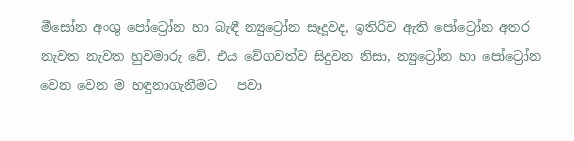මීසෝන අංශු පෝට්‍රෝන හා බැඳී න්‍යුට්‍රෝන සෑදූවද, ඉතිරිව ඇති පෝට්‍රෝන අතර නැවත නැවත හුවමාරු වේ. එය වේගවත්ව සිදුවන නිසා, න්‍යුට්‍රෝන හා පෝට්‍රෝන වෙන වෙන ම හඳුනාගැනීමට   පවා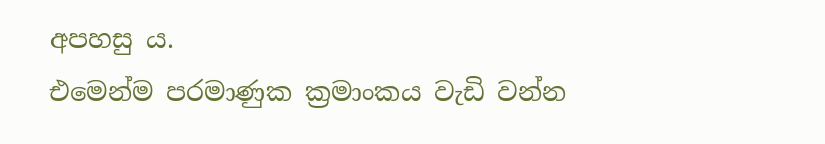අපහසු ය.
එමෙන්ම පරමාණුක ක්‍රමාංකය වැඩි වන්න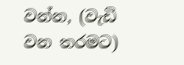වන්න, (වැඩි වන තරමට)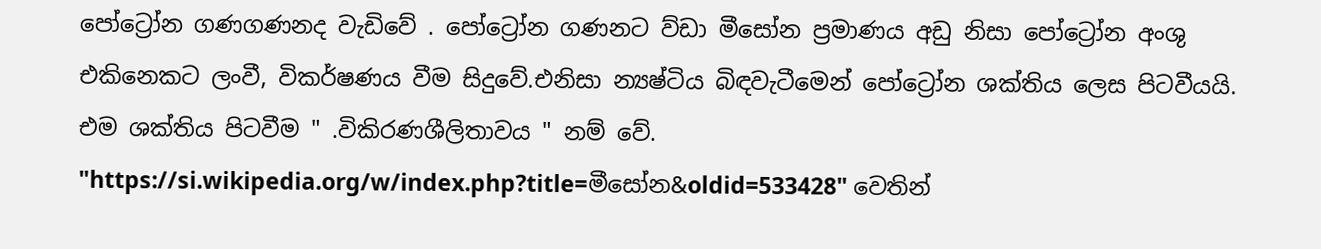පෝට්‍රෝන ගණගණනද වැඩිවේ . පෝට්‍රෝන ගණනට ව්ඩා මීසෝන ප්‍රමාණය අඩු නිසා පෝට්‍රෝන අංශු එකිනෙකට ලංවී, විකර්ෂණය වීම සිදුවේ.එනිසා න්‍යෂ්ටිය බිඳවැටීමෙන් පෝට්‍රෝන ශක්තිය ලෙස පිටවීයයි. එම ශක්තිය පිටවීම " .විකිරණශීලිතාවය " නම් වේ.
"https://si.wikipedia.org/w/index.php?title=මීසෝන&oldid=533428" වෙතින්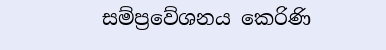සම්ප්‍රවේශනය කෙරිණි